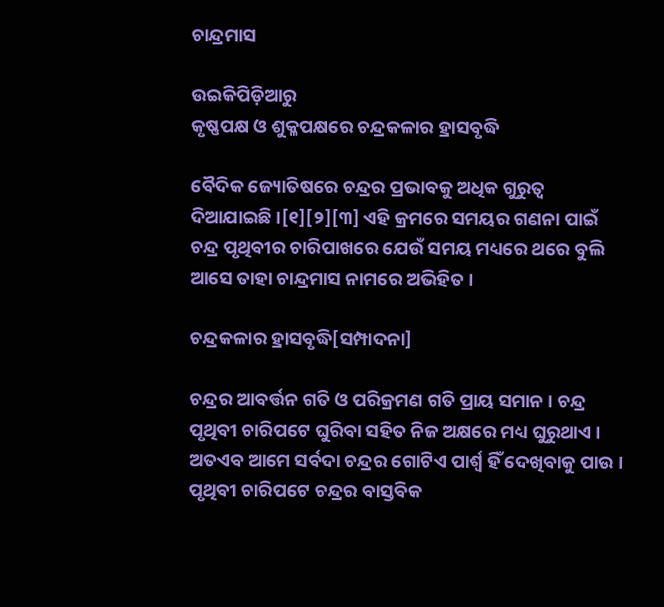ଚାନ୍ଦ୍ରମାସ

ଉଇକିପିଡ଼ିଆ‌ରୁ
କୃଷ୍ଣପକ୍ଷ ଓ ଶୁକ୍ଳପକ୍ଷରେ ଚନ୍ଦ୍ରକଳାର ହ୍ରାସବୃଦ୍ଧି

ବୈଦିକ ଜ୍ୟୋତିଷରେ ଚନ୍ଦ୍ରର ପ୍ରଭାବକୁ ଅଧିକ ଗୁରୁତ୍ୱ ଦିଆଯାଇଛି ।[୧][୨][୩] ଏହି କ୍ରମରେ ସମୟର ଗଣନା ପାଇଁ ଚନ୍ଦ୍ର ପୃଥିବୀର ଚାରିପାଖରେ ଯେଉଁ ସମୟ ମଧ୍ୟରେ ଥରେ ବୁଲି ଆସେ ତାହା ଚାନ୍ଦ୍ରମାସ ନାମରେ ଅଭିହିତ ।

ଚନ୍ଦ୍ରକଳାର ହ୍ରାସବୃଦ୍ଧି[ସମ୍ପାଦନା]

ଚନ୍ଦ୍ରର ଆବର୍ତ୍ତନ ଗତି ଓ ପରିକ୍ରମଣ ଗତି ପ୍ରାୟ ସମାନ । ଚନ୍ଦ୍ର ପୃଥିବୀ ଚାରିପଟେ ଘୁରିବା ସହିତ ନିଜ ଅକ୍ଷରେ ମଧ୍ୟ ଘୁରୁଥାଏ । ଅତଏବ ଆମେ ସର୍ବଦା ଚନ୍ଦ୍ରର ଗୋଟିଏ ପାର୍ଶ୍ୱ ହିଁ ଦେଖିବାକୁ ପାଉ । ପୃଥିବୀ ଚାରିପଟେ ଚନ୍ଦ୍ରର ବାସ୍ତବିକ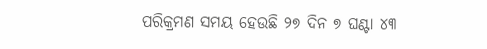ପରିକ୍ରମଣ ସମୟ ହେଉଛି ୨୭ ଦିନ ୭ ଘଣ୍ଟା ୪୩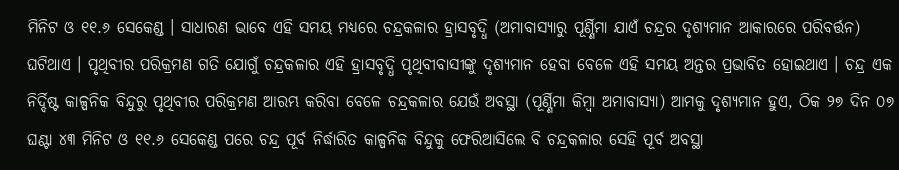ମିନିଟ ଓ ୧୧.୬ ସେକେଣ୍ଡ । ସାଧାରଣ ଭାବେ ଏହି ସମୟ ମଧ୍ୟରେ ଚନ୍ଦ୍ରକଳାର ହ୍ରାସବୃଦ୍ଧି (ଅମାବାସ୍ୟାରୁ ପୂର୍ଣ୍ଣିମା ଯାଏଁ ଚନ୍ଦ୍ରର ଦୃଶ୍ୟମାନ ଆକାରରେ ପରିବର୍ତ୍ତନ) ଘଟିଥାଏ । ପୃଥିବୀର ପରିକ୍ରମଣ ଗତି ଯୋଗୁଁ ଚନ୍ଦ୍ରକଳାର ଏହି ହ୍ରାସବୃଦ୍ଧି ପୃଥିବୀବାସୀଙ୍କୁ ଦୃଶ୍ୟମାନ ହେବା ବେଳେ ଏହି ସମୟ ଅନ୍ତର ପ୍ରଭାବିତ ହୋଇଥାଏ । ଚନ୍ଦ୍ର ଏକ ନିର୍ଦ୍ଦିଷ୍ଟ କାଳ୍ପନିକ ବିନ୍ଦୁରୁ ପୃଥିବୀର ପରିକ୍ରମଣ ଆରମ୍ଭ କରିବା ବେଳେ ଚନ୍ଦ୍ରକଳାର ଯେଉଁ ଅବସ୍ଥା (ପୂର୍ଣ୍ଣିମା କିମ୍ବା ଅମାବାସ୍ୟା) ଆମକୁ ଦୃଶ୍ୟମାନ ହୁଏ, ଠିକ ୨୭ ଦିନ ୦୭ ଘଣ୍ଟା ୪୩ ମିନିଟ ଓ ୧୧.୬ ସେକେଣ୍ଡ ପରେ ଚନ୍ଦ୍ର ପୂର୍ବ ନିର୍ଦ୍ଧାରିତ କାଳ୍ପନିକ ବିନ୍ଦୁକୁ ଫେରିଆସିଲେ ବି ଚନ୍ଦ୍ରକଳାର ସେହି ପୂର୍ବ ଅବସ୍ଥା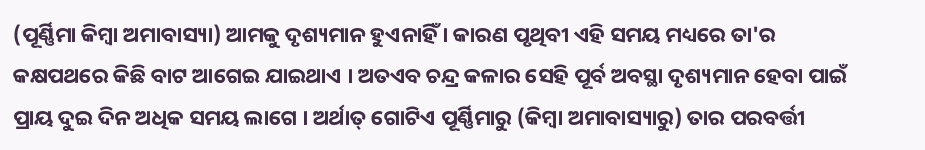(ପୂର୍ଣ୍ଣିମା କିମ୍ବା ଅମାବାସ୍ୟା) ଆମକୁ ଦୃଶ୍ୟମାନ ହୁଏନାହିଁ । କାରଣ ପୃଥିବୀ ଏହି ସମୟ ମଧ୍ୟରେ ତା'ର କକ୍ଷପଥରେ କିଛି ବାଟ ଆଗେଇ ଯାଇଥାଏ । ଅତଏବ ଚନ୍ଦ୍ର କଳାର ସେହି ପୂର୍ବ ଅବସ୍ଥା ଦୃଶ୍ୟମାନ ହେବା ପାଇଁ ପ୍ରାୟ ଦୁଇ ଦିନ ଅଧିକ ସମୟ ଲାଗେ । ଅର୍ଥାତ୍‌ ଗୋଟିଏ ପୂର୍ଣ୍ଣିମାରୁ (କିମ୍ବା ଅମାବାସ୍ୟାରୁ) ତାର ପରବର୍ତ୍ତୀ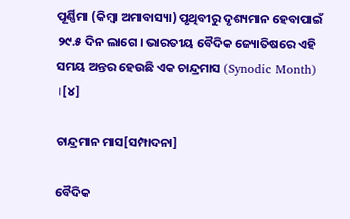ପୂର୍ଣ୍ଣିମା (କିମ୍ବା ଅମାବାସ୍ୟା) ପୃଥିବୀରୁ ଦୃଶ୍ୟମାନ ହେବାପାଇଁ ୨୯.୫ ଦିନ ଲାଗେ । ଭାରତୀୟ ବୈଦିକ ଜ୍ୟୋତିଷରେ ଏହି ସମୟ ଅନ୍ତର ହେଉଛି ଏକ ଚାନ୍ଦ୍ରମାସ (Synodic Month) ।[୪]

ଚାନ୍ଦ୍ରମାନ ମାସ[ସମ୍ପାଦନା]

ବୈଦିକ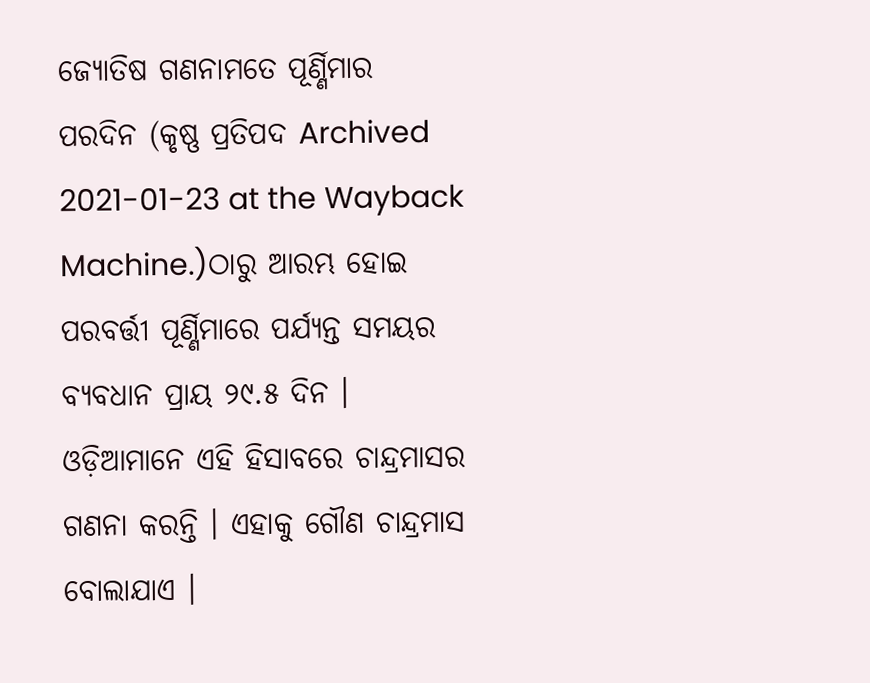ଜ୍ୟୋତିଷ ଗଣନାମତେ ପୂର୍ଣ୍ଣିମାର ପରଦିନ (କୃଷ୍ଣ ପ୍ରତିପଦ Archived 2021-01-23 at the Wayback Machine.)ଠାରୁ ଆରମ୍ଭ ହୋଇ ପରବର୍ତ୍ତୀ ପୂର୍ଣ୍ଣିମାରେ ପର୍ଯ୍ୟନ୍ତ ସମୟର ବ୍ୟବଧାନ ପ୍ରାୟ ୨୯.୫ ଦିନ । ଓଡ଼ିଆମାନେ ଏହି ହିସାବରେ ଚାନ୍ଦ୍ରମାସର ଗଣନା କରନ୍ତି । ଏହାକୁ ଗୌଣ ଚାନ୍ଦ୍ରମାସ ବୋଲାଯାଏ ।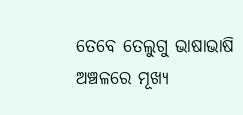ତେବେ ତେଲୁଗୁ ଭାଷାଭାଷି ଅଞ୍ଚଳରେ ମୂଖ୍ୟ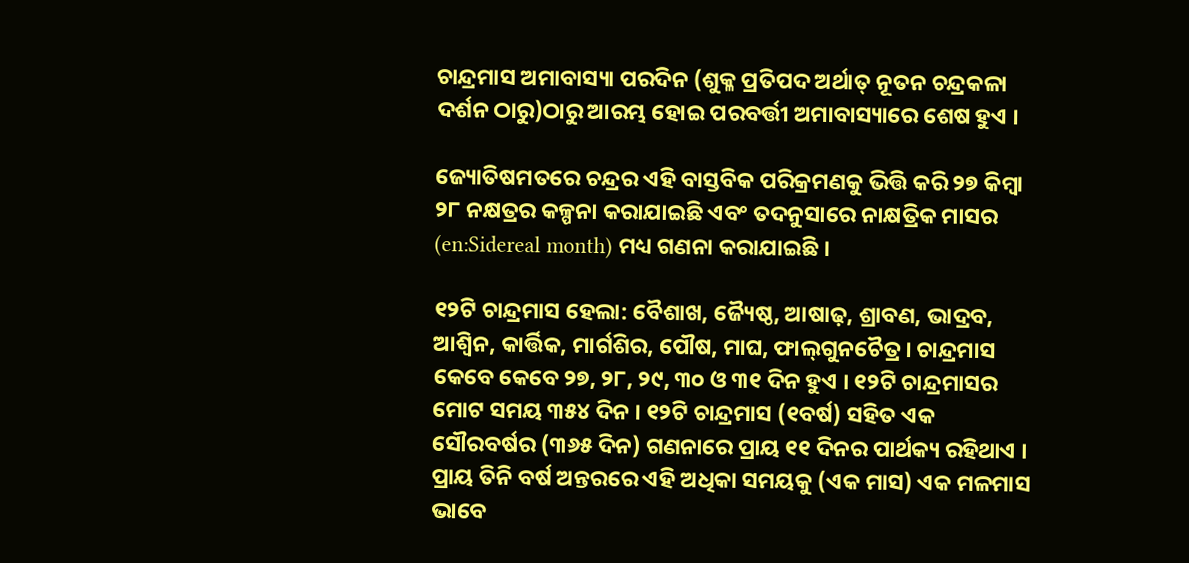ଚାନ୍ଦ୍ରମାସ ଅମାବାସ୍ୟା ପରଦିନ (ଶୁକ୍ଳ ପ୍ରତିପଦ ଅର୍ଥାତ୍‌ ନୂତନ ଚନ୍ଦ୍ରକଳା ଦର୍ଶନ ଠାରୁ)ଠାରୁ ଆରମ୍ଭ ହୋଇ ପରବର୍ତ୍ତୀ ଅମାବାସ୍ୟାରେ ଶେଷ ହୁଏ ।

ଜ୍ୟୋତିଷମତରେ ଚନ୍ଦ୍ରର ଏହି ବାସ୍ତବିକ ପରିକ୍ରମଣକୁ ଭିତ୍ତି କରି ୨୭ କିମ୍ବା ୨୮ ନକ୍ଷତ୍ରର କଳ୍ପନା କରାଯାଇଛି ଏବଂ ତଦନୁସାରେ ନାକ୍ଷତ୍ରିକ ମାସର (en:Sidereal month) ମଧ୍ୟ ଗଣନା କରାଯାଇଛି ।

୧୨ଟି ଚାନ୍ଦ୍ରମାସ ହେଲା: ବୈଶାଖ, ଜ୍ୟୈଷ୍ଠ, ଆଷାଢ଼, ଶ୍ରାବଣ, ଭାଦ୍ରବ, ଆଶ୍ୱିନ, କାର୍ତ୍ତିକ, ମାର୍ଗଶିର, ପୌଷ, ମାଘ, ଫାଲ୍‌ଗୁନଚୈତ୍ର । ଚାନ୍ଦ୍ରମାସ କେବେ କେବେ ୨୭, ୨୮, ୨୯, ୩୦ ଓ ୩୧ ଦିନ ହୁଏ । ୧୨ଟି ଚାନ୍ଦ୍ରମାସର ମୋଟ ସମୟ ୩୫୪ ଦିନ । ୧୨ଟି ଚାନ୍ଦ୍ରମାସ (୧ବର୍ଷ) ସହିତ ଏକ ସୌରବର୍ଷର (୩୬୫ ଦିନ) ଗଣନାରେ ପ୍ରାୟ ୧୧ ଦିନର ପାର୍ଥକ୍ୟ ରହିଥାଏ । ପ୍ରାୟ ତିନି ବର୍ଷ ଅନ୍ତରରେ ଏହି ଅଧିକା ସମୟକୁ (ଏକ ମାସ) ଏକ ମଳମାସ ଭାବେ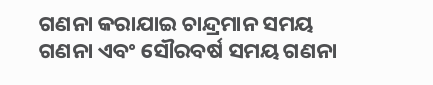ଗଣନା କରାଯାଇ ଚାନ୍ଦ୍ରମାନ ସମୟ ଗଣନା ଏବଂ ସୌରବର୍ଷ ସମୟ ଗଣନା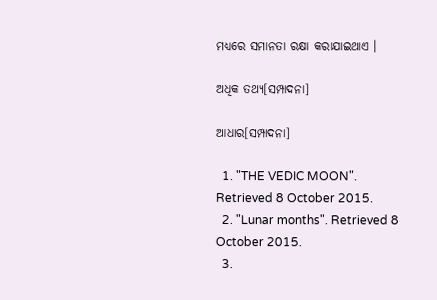ମଧ୍ୟରେ ସମାନତା ରକ୍ଷା କରାଯାଇଥାଏ ।

ଅଧିକ ତଥ୍ୟ[ସମ୍ପାଦନା]

ଆଧାର[ସମ୍ପାଦନା]

  1. "THE VEDIC MOON". Retrieved 8 October 2015.
  2. "Lunar months". Retrieved 8 October 2015.
  3.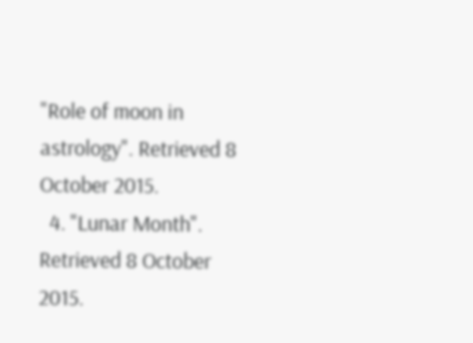"Role of moon in astrology". Retrieved 8 October 2015.
  4. "Lunar Month". Retrieved 8 October 2015.